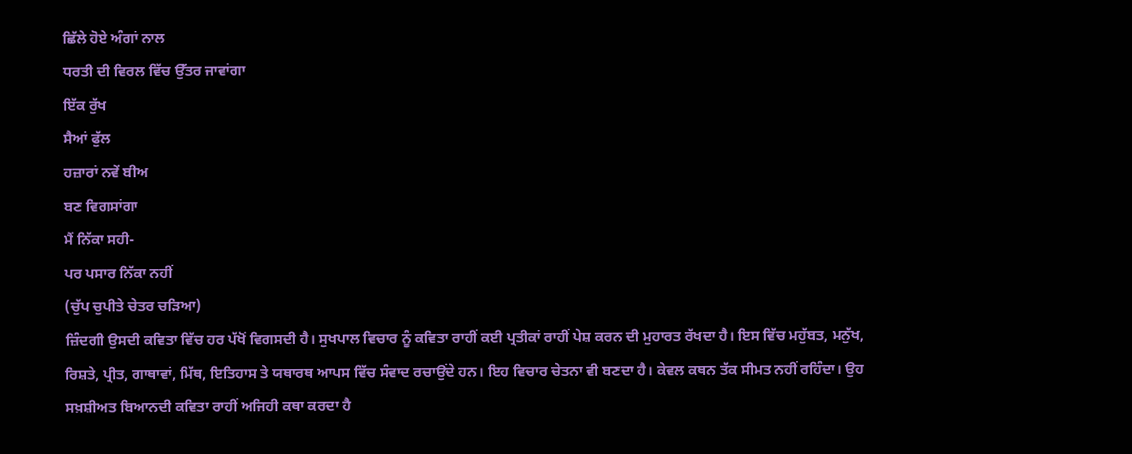ਛਿੱਲੇ ਹੋਏ ਅੰਗਾਂ ਨਾਲ
ਧਰਤੀ ਦੀ ਵਿਰਲ ਵਿੱਚ ਉੱਤਰ ਜਾਵਾਂਗਾ
ਇੱਕ ਰੁੱਖ
ਸੈਆਂ ਫੁੱਲ
ਹਜ਼ਾਰਾਂ ਨਵੇਂ ਬੀਅ
ਬਣ ਵਿਗਸਾਂਗਾ
ਮੈਂ ਨਿੱਕਾ ਸਹੀ-
ਪਰ ਪਸਾਰ ਨਿੱਕਾ ਨਹੀਂ
(ਚੁੱਪ ਚੁਪੀਤੇ ਚੇਤਰ ਚੜਿਆ)
ਜ਼ਿੰਦਗੀ ਉਸਦੀ ਕਵਿਤਾ ਵਿੱਚ ਹਰ ਪੱਖੋਂ ਵਿਗਸਦੀ ਹੈ। ਸੁਖਪਾਲ ਵਿਚਾਰ ਨੂੰ ਕਵਿਤਾ ਰਾਹੀਂ ਕਈ ਪ੍ਰਤੀਕਾਂ ਰਾਹੀਂ ਪੇਸ਼ ਕਰਨ ਦੀ ਮੁਹਾਰਤ ਰੱਖਦਾ ਹੈ। ਇਸ ਵਿੱਚ ਮਹੁੱਬਤ, ਮਨੁੱਖ, ਰਿਸ਼ਤੇ, ਪ੍ਰੀਤ, ਗਾਥਾਵਾਂ, ਮਿੱਥ, ਇਤਿਹਾਸ ਤੇ ਯਥਾਰਥ ਆਪਸ ਵਿੱਚ ਸੰਵਾਦ ਰਚਾਉਂਦੇ ਹਨ। ਇਹ ਵਿਚਾਰ ਚੇਤਨਾ ਵੀ ਬਣਦਾ ਹੈ। ਕੇਵਲ ਕਥਨ ਤੱਕ ਸੀਮਤ ਨਹੀਂ ਰਹਿੰਦਾ। ਉਹ ਸਖ਼ਸ਼ੀਅਤ ਬਿਆਨਦੀ ਕਵਿਤਾ ਰਾਹੀਂ ਅਜਿਹੀ ਕਥਾ ਕਰਦਾ ਹੈ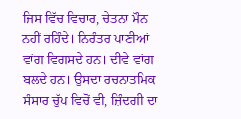ਜਿਸ ਵਿੱਚ ਵਿਚਾਰ, ਚੇਤਨਾ ਮੌਨ ਨਹੀਂ ਰਹਿੰਦੇ। ਨਿਰੰਤਰ ਪਾਣੀਆਂ ਵਾਂਗ ਵਿਗਸਦੇ ਹਨ। ਦੀਵੇ ਵਾਂਗ ਬਲਦੇ ਹਨ। ਉਸਦਾ ਰਚਨਾਤਮਿਕ ਸੰਸਾਰ ਚੁੱਪ ਵਿਚੋਂ ਵੀ, ਜ਼ਿੰਦਗੀ ਦਾ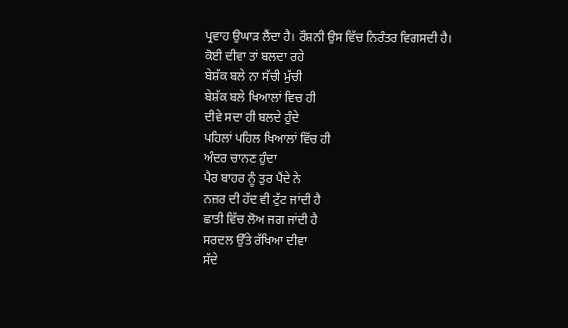ਪ੍ਰਵਾਹ ਉਘਾੜ ਲੈਂਦਾ ਹੈ। ਰੌਸ਼ਨੀ ਉਸ ਵਿੱਚ ਨਿਰੰਤਰ ਵਿਗਸਦੀ ਹੈ।
ਕੋਈ ਦੀਵਾ ਤਾਂ ਬਲਦਾ ਰਹੇ
ਬੇਸ਼ੱਕ ਬਲੇ ਨਾ ਸੱਚੀ ਮੁੱਚੀ
ਬੇਸ਼ੱਕ ਬਲੇ ਖਿਆਲਾਂ ਵਿਚ ਹੀ
ਦੀਵੇ ਸਦਾ ਹੀ ਬਲਦੇ ਹੁੰਦੇ
ਪਹਿਲਾਂ ਪਹਿਲ ਖਿਆਲਾਂ ਵਿੱਚ ਹੀ
ਅੰਦਰ ਚਾਨਣ ਹੁੰਦਾ
ਪੈਰ ਬਾਹਰ ਨੂੰ ਤੁਰ ਪੈਂਦੇ ਨੇ
ਨਜ਼ਰ ਦੀ ਹੱਦ ਵੀ ਟੁੱਟ ਜਾਂਦੀ ਹੈ
ਛਾਤੀ ਵਿੱਚ ਲੋਅ ਜਗ ਜਾਂਦੀ ਹੈ
ਸਰਦਲ ਉੱਤੇ ਰੱਖਿਆ ਦੀਵਾ
ਸੱਦੇ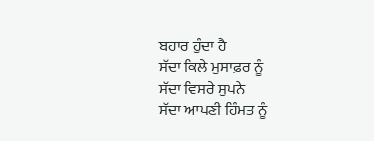ਬਹਾਰ ਹੁੰਦਾ ਹੈ
ਸੱਦਾ ਕਿਲੇ ਮੁਸਾਫ਼ਰ ਨੂੰ
ਸੱਦਾ ਵਿਸਰੇ ਸੁਪਨੇ
ਸੱਦਾ ਆਪਣੀ ਹਿੰਮਤ ਨੂੰ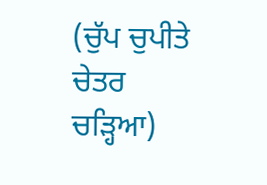(ਚੁੱਪ ਚੁਪੀਤੇ ਚੇਤਰ ਚੜ੍ਹਿਆ)